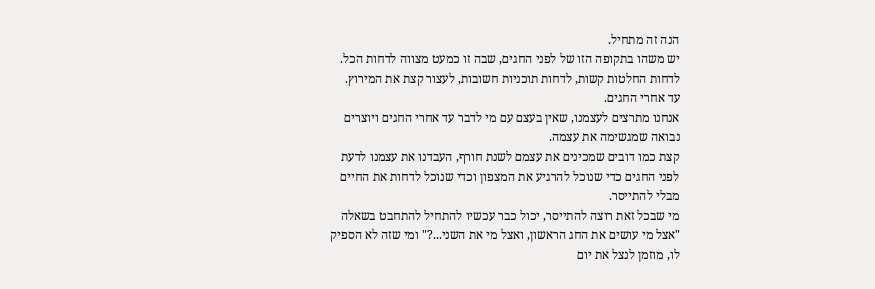הנה זה מתחיל.
יש משהו בתקופה הזו של לפני החגים, שבה זו כמעט מצווה לדחות הכל.
לדחות החלטות קשות, לדחות תוכניות חשובות, לעצור קצת את המירוץ.
עד אחרי החגים.
אנחנו מתרצים לעצמנו, שאין בעצם עם מי לדבר עד אחרי החגים ויוצרים נבואה שמגשימה את עצמה.
קצת כמו דובים שמכינים את עצמם לשנת חורף, העבדנו את עצמנו לדעת לפני החגים כדי שנוכל להרגיע את המצפון וכדי שנוכל לדחות את החיים מבלי להתייסר.
מי שבכל זאת רוצה להתייסר, יכול כבר עכשיו להתחיל להתחבט בשאלה "אצל מי עושים את החג הראשון, ואצל מי את השני...?" ומי שזה לא הספיק לו, מוזמן לנצל את יום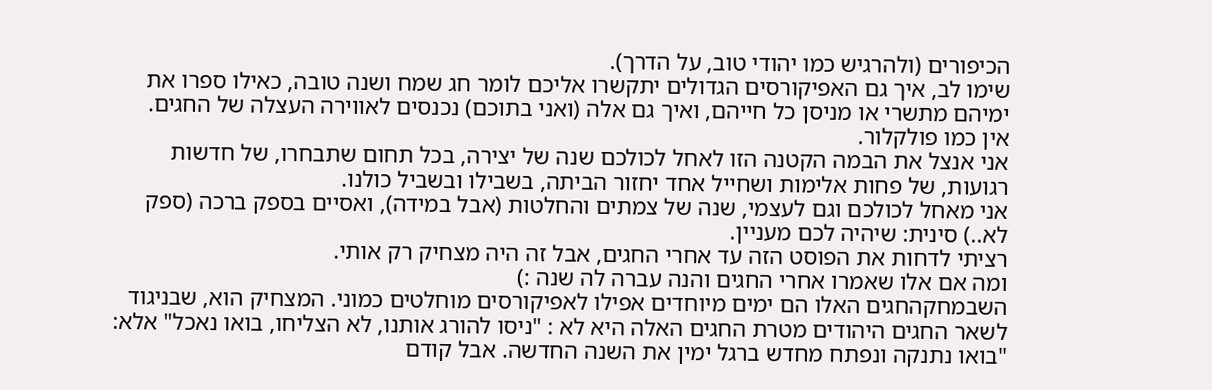הכיפורים (ולהרגיש כמו יהודי טוב, על הדרך).
שימו לב, איך גם האפיקורסים הגדולים יתקשרו אליכם לומר חג שמח ושנה טובה, כאילו ספרו את ימיהם מתשרי או מניסן כל חייהם, ואיך גם אלה (ואני בתוכם) נכנסים לאווירה העצלה של החגים.
אין כמו פולקלור.
אני אנצל את הבמה הקטנה הזו לאחל לכולכם שנה של יצירה, בכל תחום שתבחרו, של חדשות רגועות, של פחות אלימות ושחייל אחד יחזור הביתה, בשבילו ובשביל כולנו.
אני מאחל לכולכם וגם לעצמי, שנה של צמתים והחלטות (אבל במידה), ואסיים בספק ברכה (ספק לא..) סינית: שיהיה לכם מעניין.
רציתי לדחות את הפוסט הזה עד אחרי החגים, אבל זה היה מצחיק רק אותי.
ומה אם אלו שאמרו אחרי החגים והנה עברה לה שנה :)
השבמחקהחגים האלו הם ימים מיוחדים אפילו לאפיקורסים מוחלטים כמוני. המצחיק הוא, שבניגוד לשאר החגים היהודים מטרת החגים האלה היא לא : "ניסו להורג אותנו, לא הצליחו, בואו נאכל" אלא: "בואו נתנקה ונפתח מחדש ברגל ימין את השנה החדשה. אבל קודם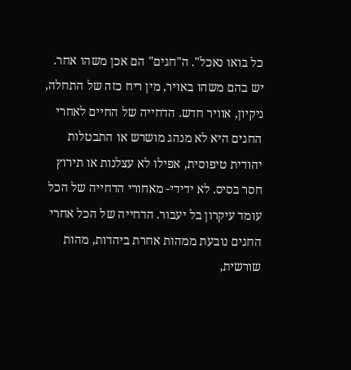כל בואו נאכל". ה"חגים" הם אכן משהו אחר. יש בהם משהו באויר, מין ריח כזה של התחלה, ניקיון, אוויר חדש. הדחייה של החיים לאחרי החגים היא לא מנהג מושרש או התבטלות יהודית טיפוסית, אפילו לא עצלנות או תירוץ חסר בסיס. לא ידידי- מאחורי הדחייה של הכל עומד עיקרון בל יעבור. הדחייה של הכל אחרי החגים נובעת ממהות אחרת ביהדות, מהות שורשית,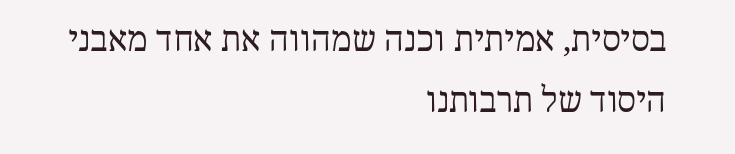בסיסית, אמיתית וכנה שמהווה את אחד מאבני היסוד של תרבותנו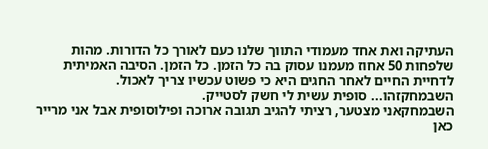העתיקה ואת אחד מעמודי התווך שלנו כעם לאורך כל הדורות. מהות שלפחות 50 אחוז מעמנו עסוק בה כל הזמן. כל הזמן. הסיבה האמיתית לדחיית החיים לאחר החגים היא כי פשוט עכשיו צריך לאכול.
השבמחקזהו... סופית עשית לי חשק לסטייק.
השבמחקאני מצטער, רציתי להגיב תגובה ארוכה ופילוסופית אבל אני מרייר כאן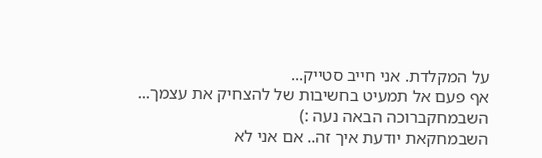על המקלדת. אני חייב סטייק...
אף פעם אל תמעיט בחשיבות של להצחיק את עצמך...
השבמחקברוכה הבאה נעה :)
השבמחקאת יודעת איך זה.. אם אני לא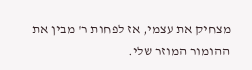מצחיק את עצמי, אז לפחות ר' מבין את ההומור המוזר שלי.